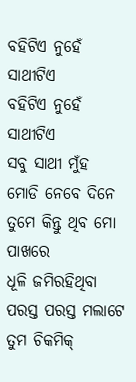ବହିଟିଏ ନୁହେଁ ସାଥୀଟିଏ
ବହିଟିଏ ନୁହେଁ ସାଥୀଟିଏ
ସବୁ ସାଥୀ ମୁଁହ ମୋଡି ନେବେ ଦିନେ
ତୁମେ କିନ୍ତୁ ଥିବ ମୋ ପାଖରେ
ଧୂଳି ଜମିରହିଥିବା ପରସ୍ତ ପରସ୍ତ ମଲାଟେ
ତୁମ ଚିକମିକ୍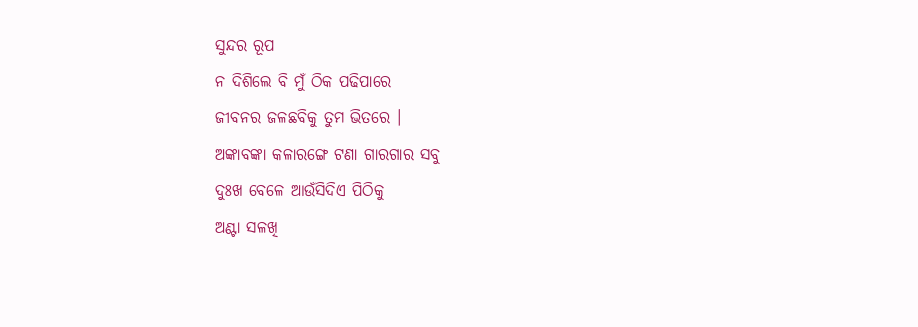ସୁନ୍ଦର ରୂପ
ନ ଦିଶିଲେ ବି ମୁଁ ଠିକ ପଢିପାରେ
ଜୀବନର ଜଳଛବିକୁ ତୁମ ଭିତରେ ।
ଅଙ୍କାବଙ୍କା କଳାରଙ୍ଗେ ଟଣା ଗାରଗାର ସବୁ
ଦୁଃଖ ବେଳେ ଆଉଁସିଦିଏ ପିଠିକୁ
ଅଣ୍ଟା ସଳଖି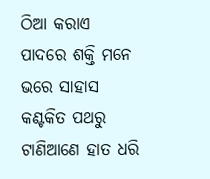ଠିଆ କରାଏ
ପାଦରେ ଶକ୍ତି ମନେ ଭରେ ସାହାସ
କଣ୍ଟକିତ ପଥରୁ ଟାଣିଆଣେ ହାତ ଧରି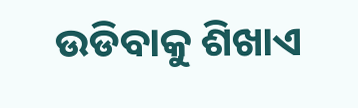ଉଡିବାକୁ ଶିଖାଏ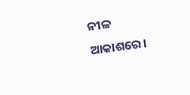ନୀଳ ଆକାଶରେ ।